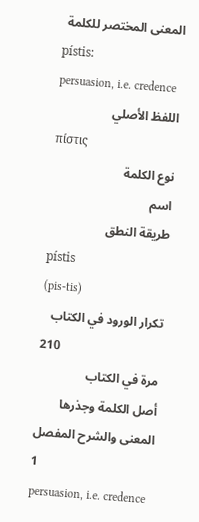المعنى المختصر للكلمة
pístis:
persuasion, i.e. credence
اللفظ الأصلي
πίστις
نوع الكلمة
اسم
طريقة النطق
pístis
(pis-tis)
تكرار الورود في الكتاب
210
مرة في الكتاب
أصل الكلمة وجذرها
المعنى والشرح المفصل
1
persuasion, i.e. credence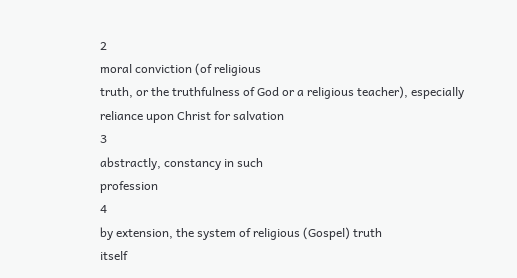2
moral conviction (of religious
truth, or the truthfulness of God or a religious teacher), especially
reliance upon Christ for salvation
3
abstractly, constancy in such
profession
4
by extension, the system of religious (Gospel) truth
itself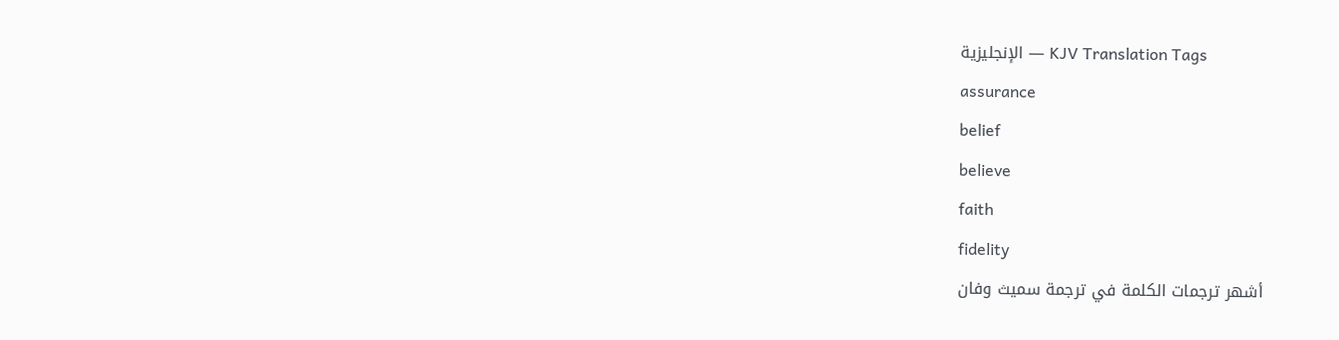الإنجليزية — KJV Translation Tags
assurance
belief
believe
faith
fidelity
أشهر ترجمات الكلمة في ترجمة سميث وفان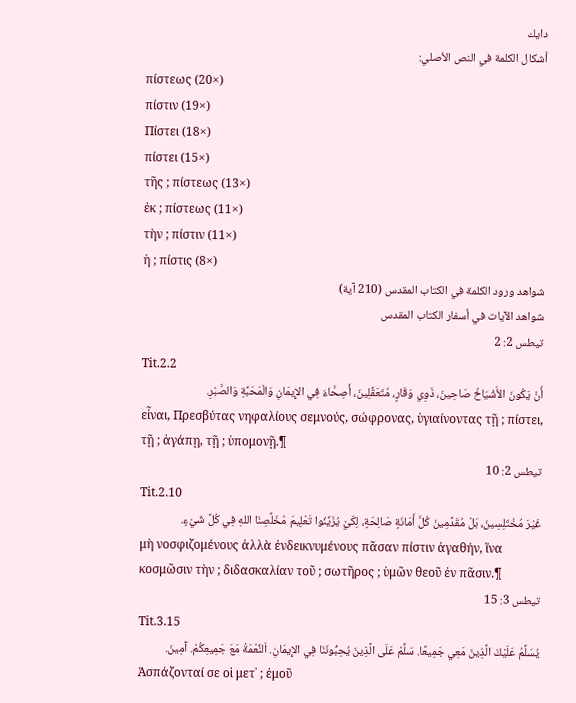دايك
أشكال الكلمة في النص الأصلي:
πίστεως (20×)
πίστιν (19×)
Πίστει (18×)
πίστει (15×)
τῆς ; πίστεως (13×)
ἐκ ; πίστεως (11×)
τὴν ; πίστιν (11×)
ἡ ; πίστις (8×)
شواهد ورود الكلمة في الكتاب المقدس (210 آية)
شواهد الآيات في أسفار الكتاب المقدس
تيطس 2: 2
Tit.2.2
أَنْ يَكُونَ الأَشْيَاخُ صَاحِينَ، ذَوِي وَقَارٍ، مُتَعَقِّلِينَ، أَصِحَّاءَ فِي الإِيمَانِ وَالْمَحَبَّةِ وَالصَّبْرِ.
εἶναι, Πρεσβύτας νηφαλίους σεμνούς, σώφρονας, ὑγιαίνοντας τῇ ; πίστει, τῇ ; ἀγάπῃ, τῇ ; ὑπομονῇ.¶
تيطس 2: 10
Tit.2.10
غَيْرَ مُخْتَلِسِينَ، بَلْ مُقَدِّمِينَ كُلَّ أَمَانَةٍ صَالِحَةٍ، لِكَيْ يُزَيِّنُوا تَعْلِيمَ مُخَلِّصِنَا اللهِ فِي كُلِّ شَيْءٍ.
μὴ νοσφιζομένους ἀλλὰ ἐνδεικνυμένους πᾶσαν πίστιν ἀγαθήν, ἵνα κοσμῶσιν τὴν ; διδασκαλίαν τοῦ ; σωτῆρος ; ὑμῶν θεοῦ ἐν πᾶσιν.¶
تيطس 3: 15
Tit.3.15
يُسَلِّمُ عَلَيْكَ الَّذِينَ مَعِي جَمِيعًا. سَلِّمْ عَلَى الَّذِينَ يُحِبُّونَنَا فِي الإِيمَانِ. اَلنِّعْمَةُ مَعَ جَمِيعِكُمْ. آمِينَ.
Ἀσπάζονταί σε οἱ μετ᾽ ; ἐμοῦ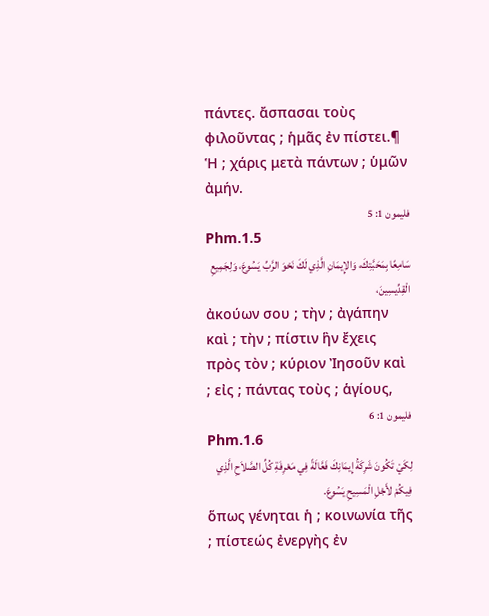πάντες. ἄσπασαι τοὺς φιλοῦντας ; ἡμᾶς ἐν πίστει.¶ Ἡ ; χάρις μετὰ πάντων ; ὑμῶν ἀμήν.
فليمون 1: 5
Phm.1.5
سَامِعًا بِمَحَبَّتِكَ، وَالإِيمَانِ الَّذِي لَكَ نَحْوَ الرَّبِّ يَسُوعَ، وَلِجَمِيعِ الْقِدِّيسِينَ،
ἀκούων σου ; τὴν ; ἀγάπην καὶ ; τὴν ; πίστιν ἣν ἔχεις πρὸς τὸν ; κύριον Ἰησοῦν καὶ ; εἰς ; πάντας τοὺς ; ἁγίους,
فليمون 1: 6
Phm.1.6
لِكَيْ تَكُونَ شَرِكَةُ إِيمَانِكَ فَعَّالَةً فِي مَعْرِفَةِ كُلِّ الصَّلاَحِ الَّذِي فِيكُمْ لأَجْلِ الْمَسِيحِ يَسُوعَ.
ὅπως γένηται ἡ ; κοινωνία τῆς ; πίστεώς ἐνεργὴς ἐν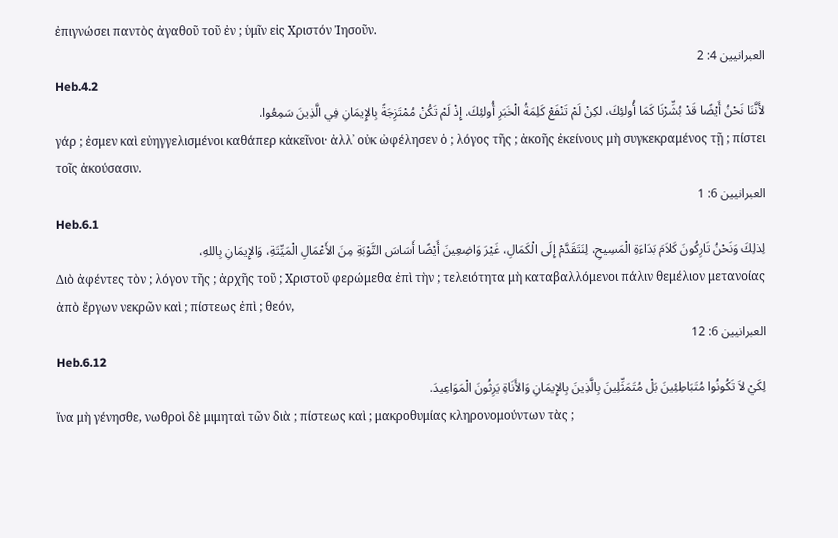ἐπιγνώσει παντὸς ἀγαθοῦ τοῦ ἐν ; ὑμῖν εἰς Χριστόν Ἰησοῦν.
العبرانيين 4: 2
Heb.4.2
لأَنَّنَا نَحْنُ أَيْضًا قَدْ بُشِّرْنَا كَمَا أُولئِكَ، لكِنْ لَمْ تَنْفَعْ كَلِمَةُ الْخَبَرِ أُولئِكَ. إِذْ لَمْ تَكُنْ مُمْتَزِجَةً بِالإِيمَانِ فِي الَّذِينَ سَمِعُوا.
γάρ ; ἐσμεν καὶ εὐηγγελισμένοι καθάπερ κἀκεῖνοι· ἀλλ᾽ οὐκ ὠφέλησεν ὁ ; λόγος τῆς ; ἀκοῆς ἐκείνους μὴ συγκεκραμένος τῇ ; πίστει τοῖς ἀκούσασιν.
العبرانيين 6: 1
Heb.6.1
لِذلِكَ وَنَحْنُ تَارِكُونَ كَلاَمَ بَدَاءَةِ الْمَسِيحِ، لِنَتَقَدَّمْ إِلَى الْكَمَالِ، غَيْرَ وَاضِعِينَ أَيْضًا أَسَاسَ التَّوْبَةِ مِنَ الأَعْمَالِ الْمَيِّتَةِ، وَالإِيمَانِ بِاللهِ،
Διὸ ἀφέντες τὸν ; λόγον τῆς ; ἀρχῆς τοῦ ; Χριστοῦ φερώμεθα ἐπὶ τὴν ; τελειότητα μὴ καταβαλλόμενοι πάλιν θεμέλιον μετανοίας ἀπὸ ἔργων νεκρῶν καὶ ; πίστεως ἐπὶ ; θεόν,
العبرانيين 6: 12
Heb.6.12
لِكَيْ لاَ تَكُونُوا مُتَبَاطِئِينَ بَلْ مُتَمَثِّلِينَ بِالَّذِينَ بِالإِيمَانِ وَالأَنَاةِ يَرِثُونَ الْمَوَاعِيدَ.
ἵνα μὴ γένησθε, νωθροὶ δὲ μιμηταὶ τῶν διὰ ; πίστεως καὶ ; μακροθυμίας κληρονομούντων τὰς ;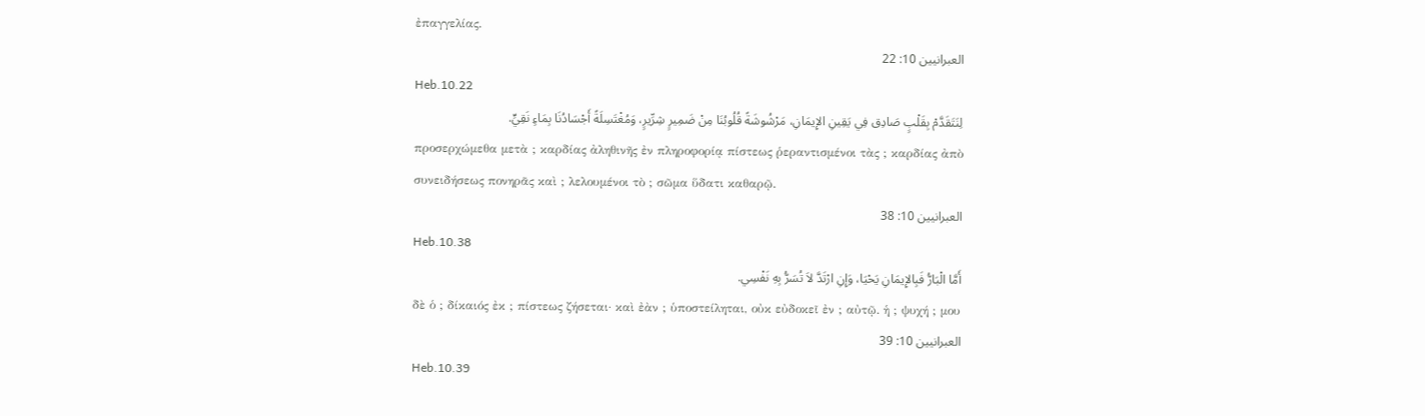ἐπαγγελίας.
العبرانيين 10: 22
Heb.10.22
لِنَتَقَدَّمْ بِقَلْبٍ صَادِق فِي يَقِينِ الإِيمَانِ، مَرْشُوشَةً قُلُوبُنَا مِنْ ضَمِيرٍ شِرِّيرٍ، وَمُغْتَسِلَةً أَجْسَادُنَا بِمَاءٍ نَقِيٍّ.
προσερχώμεθα μετὰ ; καρδίας ἀληθινῆς ἐν πληροφορίᾳ πίστεως ῥεραντισμένοι τὰς ; καρδίας ἀπὸ συνειδήσεως πονηρᾶς καὶ ; λελουμένοι τὸ ; σῶμα ὕδατι καθαρῷ.
العبرانيين 10: 38
Heb.10.38
أَمَّا الْبَارُّ فَبِالإِيمَانِ يَحْيَا، وَإِنِ ارْتَدَّ لاَ تُسَرُّ بِهِ نَفْسِي.
δὲ ὁ ; δίκαιός ἐκ ; πίστεως ζήσεται· καὶ ἐὰν ; ὑποστείληται, οὐκ εὐδοκεῖ ἐν ; αὐτῷ. ἡ ; ψυχή ; μου
العبرانيين 10: 39
Heb.10.39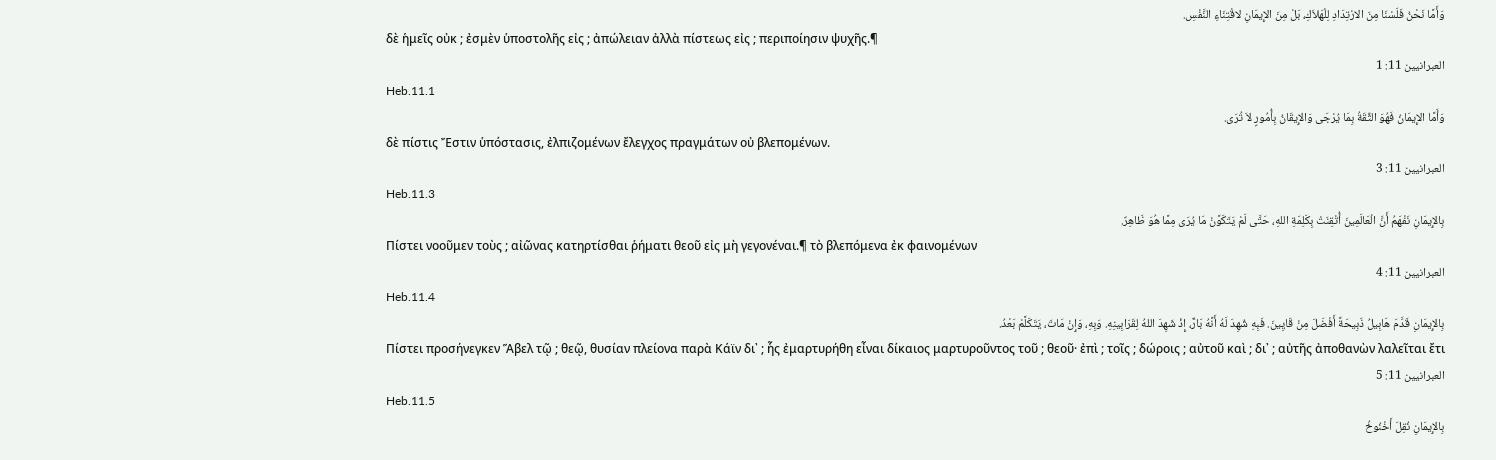وَأَمَّا نَحْنُ فَلَسْنَا مِنَ الارْتِدَادِ لِلْهَلاَكِ، بَلْ مِنَ الإِيمَانِ لاقْتِنَاءِ النَّفْسِ.
δὲ ἡμεῖς οὐκ ; ἐσμὲν ὑποστολῆς εἰς ; ἀπώλειαν ἀλλὰ πίστεως εἰς ; περιποίησιν ψυχῆς.¶
العبرانيين 11: 1
Heb.11.1
وَأَمَّا الإِيمَانُ فَهُوَ الثِّقَةُ بِمَا يُرْجَى وَالإِيقَانُ بِأُمُورٍ لاَ تُرَى.
δὲ πίστις Ἔστιν ὑπόστασις, ἐλπιζομένων ἔλεγχος πραγμάτων οὐ βλεπομένων.
العبرانيين 11: 3
Heb.11.3
بِالإِيمَانِ نَفْهَمُ أَنَّ الْعَالَمِينَ أُتْقِنَتْ بِكَلِمَةِ اللهِ، حَتَّى لَمْ يَتَكَوَّنْ مَا يُرَى مِمَّا هُوَ ظَاهِرٌ.
Πίστει νοοῦμεν τοὺς ; αἰῶνας κατηρτίσθαι ῥήματι θεοῦ εἰς μὴ γεγονέναι.¶ τὸ βλεπόμενα ἐκ φαινομένων
العبرانيين 11: 4
Heb.11.4
بِالإِيمَانِ قَدَّمَ هَابِيلُ ذَبِيحَةً أَفْضَلَ مِنْ قَايِينَ. فَبِهِ شُهِدَ لَهُ أَنَّهُ بَارٌّ، إِذْ شَهِدَ اللهُ لِقَرَابِينِهِ. وَبِهِ، وَإِنْ مَاتَ، يَتَكَلَّمْ بَعْدُ.
Πίστει προσήνεγκεν Ἅβελ τῷ ; θεῷ, θυσίαν πλείονα παρὰ Κάϊν δι᾽ ; ἧς ἐμαρτυρήθη εἶναι δίκαιος μαρτυροῦντος τοῦ ; θεοῦ· ἐπὶ ; τοῖς ; δώροις ; αὐτοῦ καὶ ; δι᾽ ; αὐτῆς ἀποθανὼν λαλεῖται ἔτι
العبرانيين 11: 5
Heb.11.5
بِالإِيمَانِ نُقِلَ أَخْنُوخُ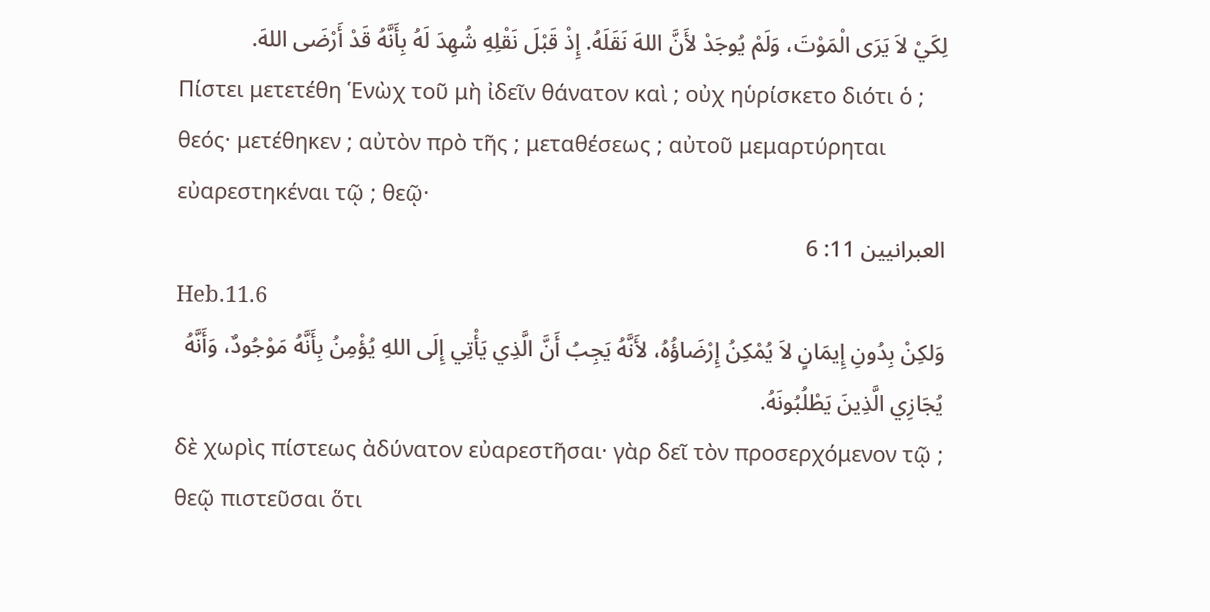لِكَيْ لاَ يَرَى الْمَوْتَ، وَلَمْ يُوجَدْ لأَنَّ اللهَ نَقَلَهُ. إِذْ قَبْلَ نَقْلِهِ شُهِدَ لَهُ بِأَنَّهُ قَدْ أَرْضَى اللهَ.
Πίστει μετετέθη Ἑνὼχ τοῦ μὴ ἰδεῖν θάνατον καὶ ; οὐχ ηὑρίσκετο διότι ὁ ; θεός· μετέθηκεν ; αὐτὸν πρὸ τῆς ; μεταθέσεως ; αὐτοῦ μεμαρτύρηται εὐαρεστηκέναι τῷ ; θεῷ·
العبرانيين 11: 6
Heb.11.6
وَلكِنْ بِدُونِ إِيمَانٍ لاَ يُمْكِنُ إِرْضَاؤُهُ، لأَنَّهُ يَجِبُ أَنَّ الَّذِي يَأْتِي إِلَى اللهِ يُؤْمِنُ بِأَنَّهُ مَوْجُودٌ، وَأَنَّهُ يُجَازِي الَّذِينَ يَطْلُبُونَهُ.
δὲ χωρὶς πίστεως ἀδύνατον εὐαρεστῆσαι· γὰρ δεῖ τὸν προσερχόμενον τῷ ; θεῷ πιστεῦσαι ὅτι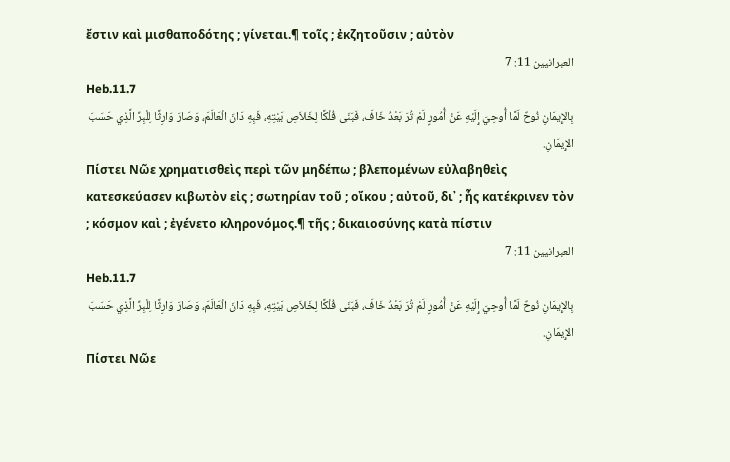ἔστιν καὶ μισθαποδότης ; γίνεται.¶ τοῖς ; ἐκζητοῦσιν ; αὐτὸν
العبرانيين 11: 7
Heb.11.7
بِالإِيمَانِ نُوحٌ لَمَّا أُوحِيَ إِلَيْهِ عَنْ أُمُورٍ لَمْ تُرَ بَعْدُ خَافَ، فَبَنَى فُلْكًا لِخَلاَصِ بَيْتِهِ، فَبِهِ دَانَ الْعَالَمَ، وَصَارَ وَارِثًا لِلْبِرِّ الَّذِي حَسَبَ الإِيمَانِ.
Πίστει Νῶε χρηματισθεὶς περὶ τῶν μηδέπω ; βλεπομένων εὐλαβηθεὶς κατεσκεύασεν κιβωτὸν εἰς ; σωτηρίαν τοῦ ; οἴκου ; αὐτοῦ, δι᾽ ; ἧς κατέκρινεν τὸν ; κόσμον καὶ ; ἐγένετο κληρονόμος.¶ τῆς ; δικαιοσύνης κατὰ πίστιν
العبرانيين 11: 7
Heb.11.7
بِالإِيمَانِ نُوحٌ لَمَّا أُوحِيَ إِلَيْهِ عَنْ أُمُورٍ لَمْ تُرَ بَعْدُ خَافَ، فَبَنَى فُلْكًا لِخَلاَصِ بَيْتِهِ، فَبِهِ دَانَ الْعَالَمَ، وَصَارَ وَارِثًا لِلْبِرِّ الَّذِي حَسَبَ الإِيمَانِ.
Πίστει Νῶε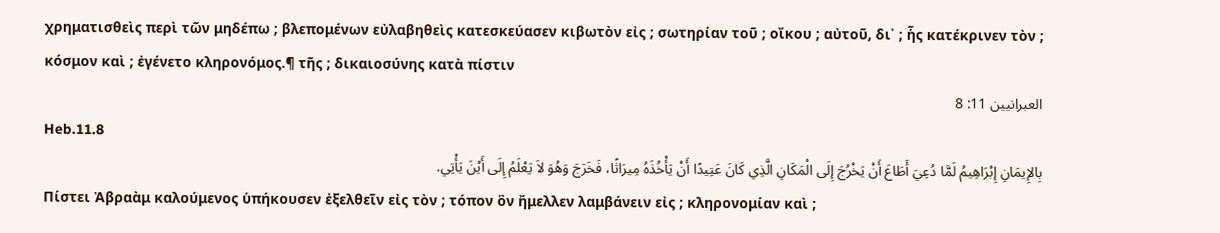χρηματισθεὶς περὶ τῶν μηδέπω ; βλεπομένων εὐλαβηθεὶς κατεσκεύασεν κιβωτὸν εἰς ; σωτηρίαν τοῦ ; οἴκου ; αὐτοῦ, δι᾽ ; ἧς κατέκρινεν τὸν ; κόσμον καὶ ; ἐγένετο κληρονόμος.¶ τῆς ; δικαιοσύνης κατὰ πίστιν
العبرانيين 11: 8
Heb.11.8
بِالإِيمَانِ إِبْرَاهِيمُ لَمَّا دُعِيَ أَطَاعَ أَنْ يَخْرُجَ إِلَى الْمَكَانِ الَّذِي كَانَ عَتِيدًا أَنْ يَأْخُذَهُ مِيرَاثًا، فَخَرَجَ وَهُوَ لاَ يَعْلَمُ إِلَى أَيْنَ يَأْتِي.
Πίστει Ἀβραὰμ καλούμενος ὑπήκουσεν ἐξελθεῖν εἰς τὸν ; τόπον ὃν ἤμελλεν λαμβάνειν εἰς ; κληρονομίαν καὶ ;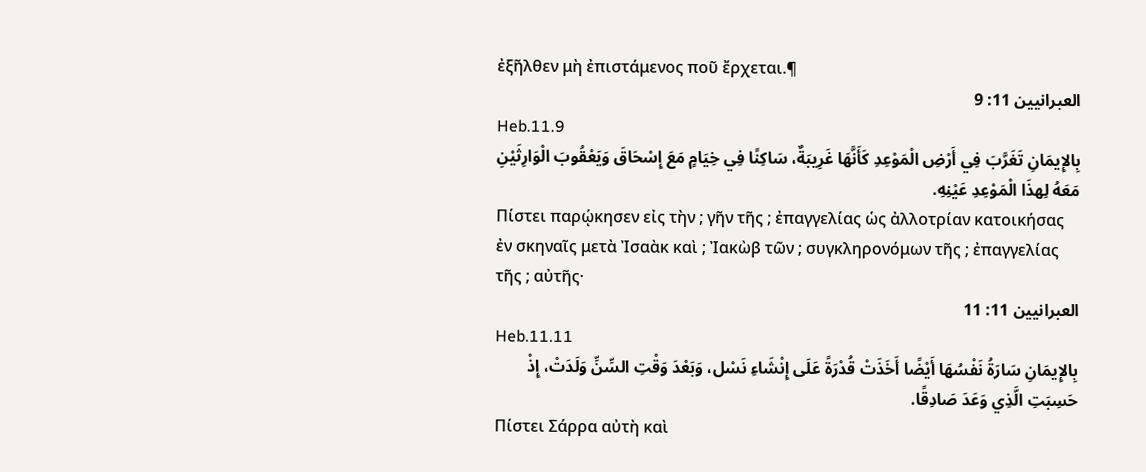ἐξῆλθεν μὴ ἐπιστάμενος ποῦ ἔρχεται.¶
العبرانيين 11: 9
Heb.11.9
بِالإِيمَانِ تَغَرَّبَ فِي أَرْضِ الْمَوْعِدِ كَأَنَّهَا غَرِيبَةٌ، سَاكِنًا فِي خِيَامٍ مَعَ إِسْحَاقَ وَيَعْقُوبَ الْوَارِثَيْنِ مَعَهُ لِهذَا الْمَوْعِدِ عَيْنِهِ.
Πίστει παρῴκησεν εἰς τὴν ; γῆν τῆς ; ἐπαγγελίας ὡς ἀλλοτρίαν κατοικήσας ἐν σκηναῖς μετὰ Ἰσαὰκ καὶ ; Ἰακὼβ τῶν ; συγκληρονόμων τῆς ; ἐπαγγελίας τῆς ; αὐτῆς·
العبرانيين 11: 11
Heb.11.11
بِالإِيمَانِ سَارَةُ نَفْسُهَا أَيْضًا أَخَذَتْ قُدْرَةً عَلَى إِنْشَاءِ نَسْل، وَبَعْدَ وَقْتِ السِّنِّ وَلَدَتْ، إِذْ حَسِبَتِ الَّذِي وَعَدَ صَادِقًا.
Πίστει Σάρρα αὐτὴ καὶ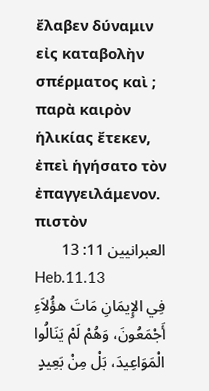ἔλαβεν δύναμιν εἰς καταβολὴν σπέρματος καὶ ; παρὰ καιρὸν ἡλικίας ἔτεκεν, ἐπεὶ ἡγήσατο τὸν ἐπαγγειλάμενον. πιστὸν
العبرانيين 11: 13
Heb.11.13
فِي الإِيمَانِ مَاتَ هؤُلاَءِ أَجْمَعُونَ، وَهُمْ لَمْ يَنَالُوا الْمَوَاعِيدَ، بَلْ مِنْ بَعِيدٍ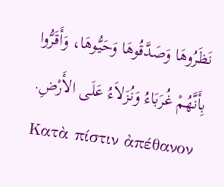نَظَرُوهَا وَصَدَّقُوهَا وَحَيُّوهَا، وَأَقَرُّوا بِأَنَّهُمْ غُرَبَاءُ وَنُزَلاَءُ عَلَى الأَرْضِ.
Κατὰ πίστιν ἀπέθανον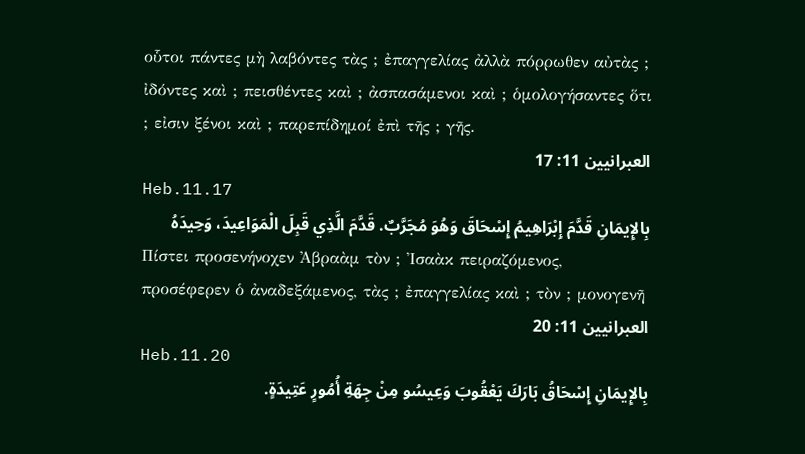οὗτοι πάντες μὴ λαβόντες τὰς ; ἐπαγγελίας ἀλλὰ πόρρωθεν αὐτὰς ; ἰδόντες καὶ ; πεισθέντες καὶ ; ἀσπασάμενοι καὶ ; ὁμολογήσαντες ὅτι ; εἰσιν ξένοι καὶ ; παρεπίδημοί ἐπὶ τῆς ; γῆς.
العبرانيين 11: 17
Heb.11.17
بِالإِيمَانِ قَدَّمَ إِبْرَاهِيمُ إِسْحَاقَ وَهُوَ مُجَرَّبٌ. قَدَّمَ الَّذِي قَبِلَ الْمَوَاعِيدَ، وَحِيدَهُ
Πίστει προσενήνοχεν Ἀβραὰμ τὸν ; Ἰσαὰκ πειραζόμενος, προσέφερεν ὁ ἀναδεξάμενος, τὰς ; ἐπαγγελίας καὶ ; τὸν ; μονογενῆ
العبرانيين 11: 20
Heb.11.20
بِالإِيمَانِ إِسْحَاقُ بَارَكَ يَعْقُوبَ وَعِيسُو مِنْ جِهَةِ أُمُورٍ عَتِيدَةٍ.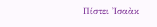Πίστει Ἰσαὰκ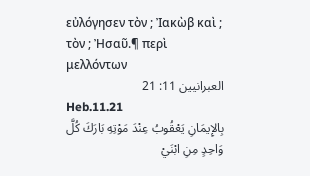εὐλόγησεν τὸν ; Ἰακὼβ καὶ ; τὸν ; Ἠσαῦ.¶ περὶ μελλόντων
العبرانيين 11: 21
Heb.11.21
بِالإِيمَانِ يَعْقُوبُ عِنْدَ مَوْتِهِ بَارَكَ كُلَّ وَاحِدٍ مِنِ ابْنَيْ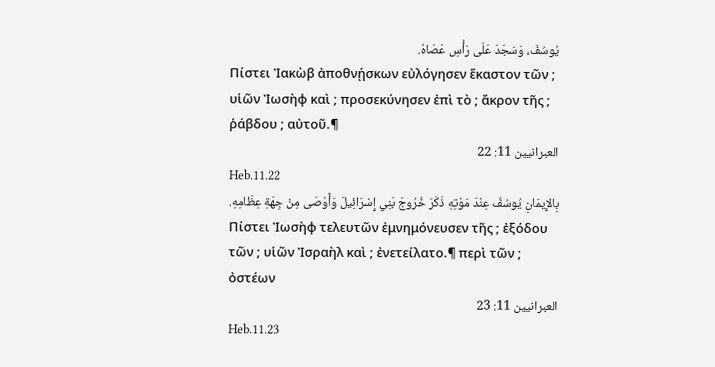يُوسُفَ، وَسَجَدَ عَلَى رَأْسِ عَصَاهُ.
Πίστει Ἰακὼβ ἀποθνῄσκων εὐλόγησεν ἕκαστον τῶν ; υἱῶν Ἰωσὴφ καὶ ; προσεκύνησεν ἐπὶ τὸ ; ἄκρον τῆς ; ῥάβδου ; αὐτοῦ.¶
العبرانيين 11: 22
Heb.11.22
بِالإِيمَانِ يُوسُفُ عِنْدَ مَوْتِهِ ذَكَرَ خُرُوجَ بَنِي إِسْرَائِيلَ وَأَوْصَى مِنْ جِهَةِ عِظَامِهِ.
Πίστει Ἰωσὴφ τελευτῶν ἐμνημόνευσεν τῆς ; ἐξόδου τῶν ; υἱῶν Ἰσραὴλ καὶ ; ἐνετείλατο.¶ περὶ τῶν ; ὀστέων
العبرانيين 11: 23
Heb.11.23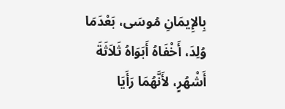بِالإِيمَانِ مُوسَى، بَعْدَمَا وُلِدَ، أَخْفَاهُ أَبَوَاهُ ثَلاَثَةَ أَشْهُرٍ، لأَنَّهُمَا رَأَيَا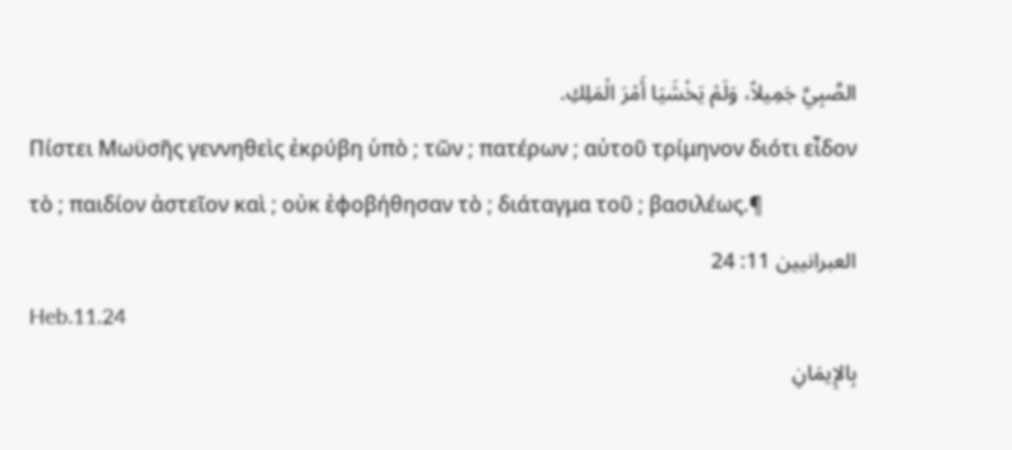الصَّبِيَّ جَمِيلاً، وَلَمْ يَخْشَيَا أَمْرَ الْمَلِكِ.
Πίστει Μωϋσῆς γεννηθεὶς ἐκρύβη ὑπὸ ; τῶν ; πατέρων ; αὐτοῦ τρίμηνον διότι εἶδον τὸ ; παιδίον ἀστεῖον καὶ ; οὐκ ἐφοβήθησαν τὸ ; διάταγμα τοῦ ; βασιλέως.¶
العبرانيين 11: 24
Heb.11.24
بِالإِيمَانِ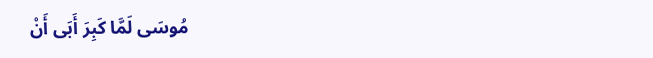مُوسَى لَمَّا كَبِرَ أَبَى أَنْ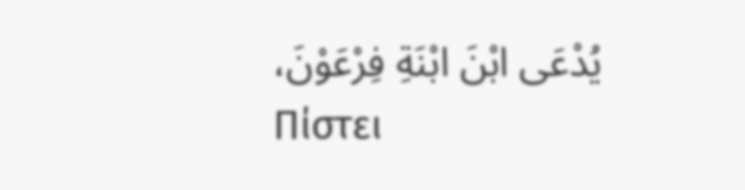يُدْعَى ابْنَ ابْنَةِ فِرْعَوْنَ،
Πίστει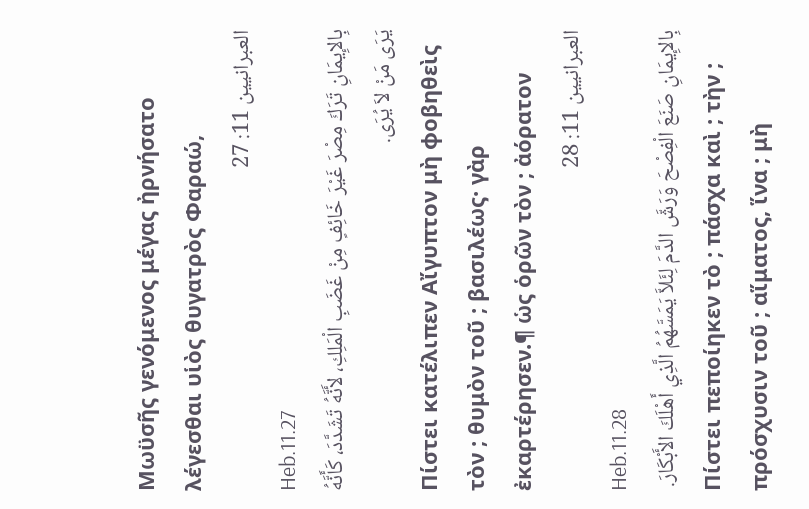Μωϋσῆς γενόμενος μέγας ἠρνήσατο λέγεσθαι υἱὸς θυγατρὸς Φαραώ,
العبرانيين 11: 27
Heb.11.27
بِالإِيمَانِ تَرَكَ مِصْرَ غَيْرَ خَائِفٍ مِنْ غَضَبِ الْمَلِكِ، لأَنَّهُ تَشَدَّدَ، كَأَنَّهُ يَرَى مَنْ لاَ يُرَى.
Πίστει κατέλιπεν Αἴγυπτον μὴ φοβηθεὶς τὸν ; θυμὸν τοῦ ; βασιλέως· γὰρ ἐκαρτέρησεν.¶ ὡς ὁρῶν τὸν ; ἀόρατον
العبرانيين 11: 28
Heb.11.28
بِالإِيمَانِ صَنَعَ الْفِصْحَ وَرَشَّ الدَّمَ لِئَلاَّ يَمَسَّهُمُ الَّذِي أَهْلَكَ الأَبْكَارَ.
Πίστει πεποίηκεν τὸ ; πάσχα καὶ ; τὴν ; πρόσχυσιν τοῦ ; αἵματος, ἵνα ; μὴ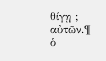θίγῃ ; αὐτῶν.¶ ὁ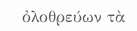ὀλοθρεύων τὰ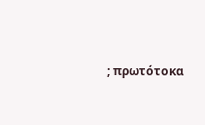; πρωτότοκα